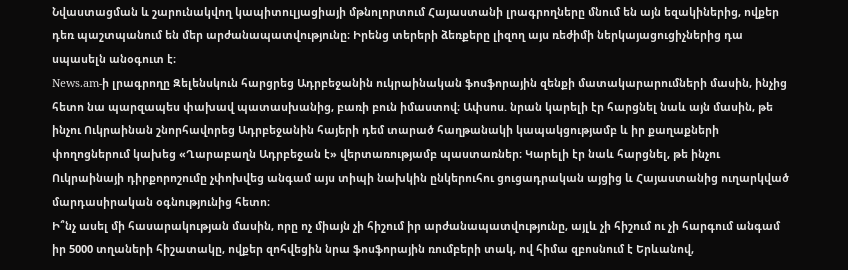Նվաստացման և շարունակվող կապիտուլյացիայի մթնոլորտում Հայաստանի լրագրողները մնում են այն եզակիներից, ովքեր դեռ պաշտպանում են մեր արժանապատվությունը։ Իրենց տերերի ձեռքերը լիզող այս ռեժիմի ներկայացուցիչներից դա սպասելն անօգուտ է։
News.am-ի լրագրողը Զելենսկուն հարցրեց Ադրբեջանին ուկրաինական ֆոսֆորային զենքի մատակարարումների մասին, ինչից հետո նա պարզապես փախավ պատասխանից, բառի բուն իմաստով։ Ափսոս. նրան կարելի էր հարցնել նաև այն մասին, թե ինչու Ուկրաինան շնորհավորեց Ադրբեջանին հայերի դեմ տարած հաղթանակի կապակցությամբ և իր քաղաքների փողոցներում կախեց «Ղարաբաղն Ադրբեջան է» վերտառությամբ պաստառներ։ Կարելի էր նաև հարցնել, թե ինչու Ուկրաինայի դիրքորոշումը չփոխվեց անգամ այս տիպի նախկին ընկերուհու ցուցադրական այցից և Հայաստանից ուղարկված մարդասիրական օգնությունից հետո։
Ի՞նչ ասել մի հասարակության մասին, որը ոչ միայն չի հիշում իր արժանապատվությունը, այլև չի հիշում ու չի հարգում անգամ իր 5000 տղաների հիշատակը, ովքեր զոհվեցին նրա ֆոսֆորային ռումբերի տակ, ով հիմա զբոսնում է Երևանով,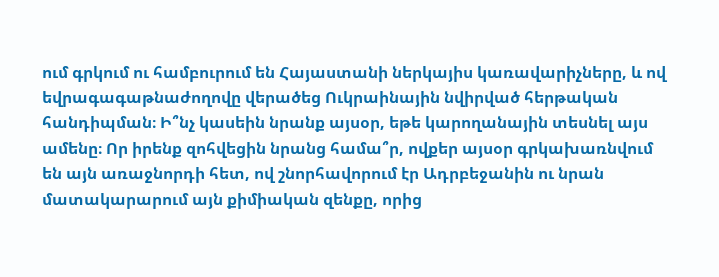ում գրկում ու համբուրում են Հայաստանի ներկայիս կառավարիչները, և ով եվրագագաթնաժողովը վերածեց Ուկրաինային նվիրված հերթական հանդիպման։ Ի՞նչ կասեին նրանք այսօր, եթե կարողանային տեսնել այս ամենը։ Որ իրենք զոհվեցին նրանց համա՞ր, ովքեր այսօր գրկախառնվում են այն առաջնորդի հետ, ով շնորհավորում էր Ադրբեջանին ու նրան մատակարարում այն քիմիական զենքը, որից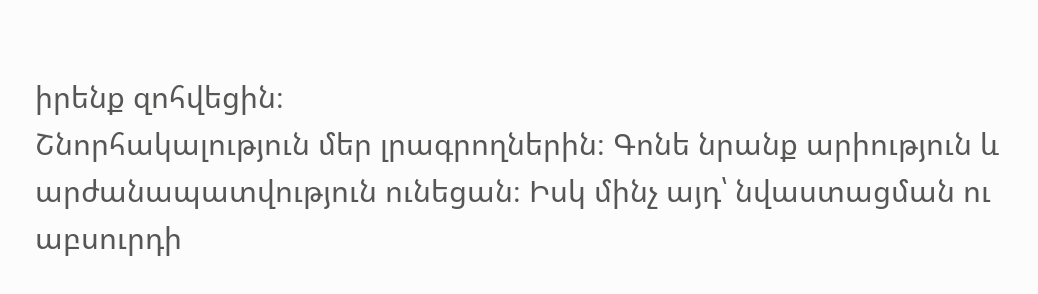իրենք զոհվեցին։
Շնորհակալություն մեր լրագրողներին։ Գոնե նրանք արիություն և արժանապատվություն ունեցան։ Իսկ մինչ այդ՝ նվաստացման ու աբսուրդի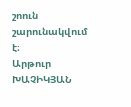շոուն շարունակվում է։
Արթուր ԽԱՉԻԿՅԱՆ